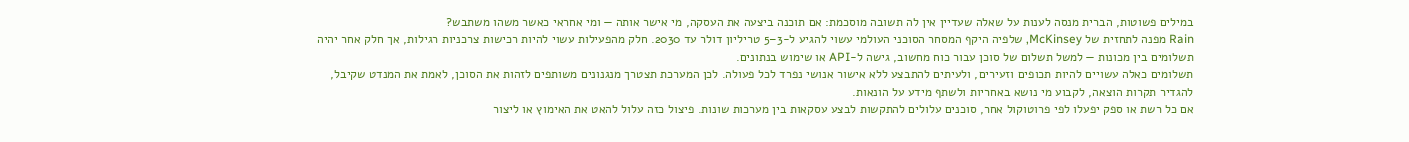במילים פשוטות, הברית מנסה לענות על שאלה שעדיין אין לה תשובה מוסכמת: אם תוכנה ביצעה את העסקה, מי אישר אותה — ומי אחראי כאשר משהו משתבש?
Rain מפנה לתחזית של McKinsey, שלפיה היקף המסחר הסוכני העולמי עשוי להגיע ל-3–5 טריליון דולר עד 2030. חלק מהפעילות עשוי להיות רכישות צרכניות רגילות, אך חלק אחר יהיה תשלומים בין מכונות — למשל תשלום של סוכן עבור כוח מחשוב, גישה ל-API או שימוש בנתונים.
תשלומים כאלה עשויים להיות תכופים וזעירים, ולעיתים להתבצע ללא אישור אנושי נפרד לכל פעולה. לכן המערכת תצטרך מנגנונים משותפים לזהות את הסוכן, לאמת את המנדט שקיבל, להגדיר תקרות הוצאה, לקבוע מי נושא באחריות ולשתף מידע על הונאות.
אם כל רשת או ספק יפעלו לפי פרוטוקול אחר, סוכנים עלולים להתקשות לבצע עסקאות בין מערכות שונות. פיצול כזה עלול להאט את האימוץ או ליצור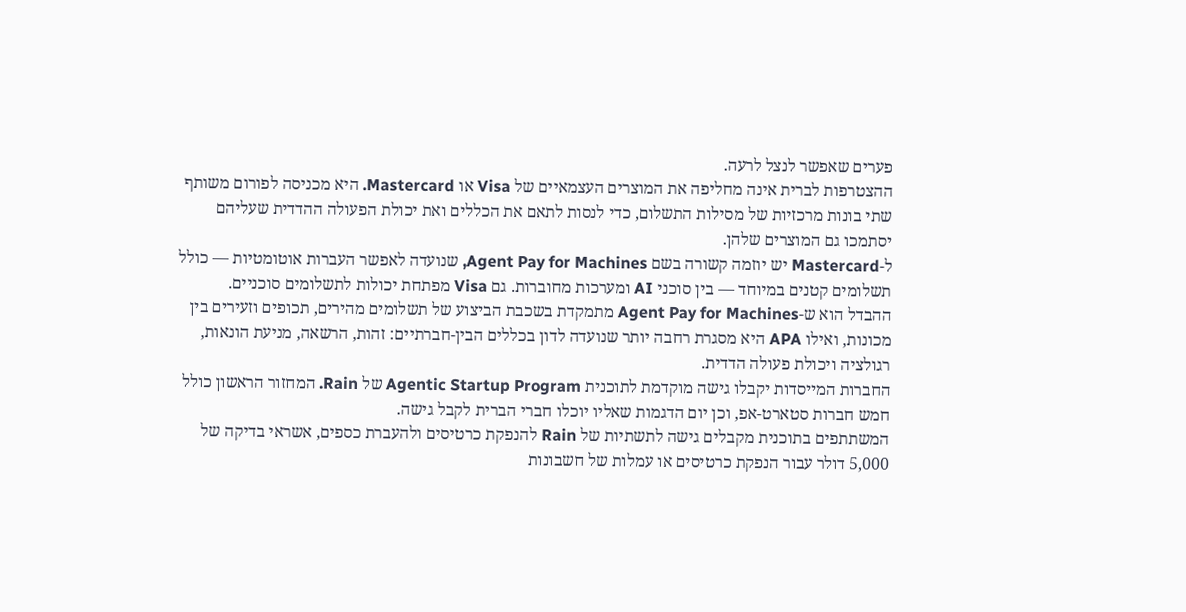פערים שאפשר לנצל לרעה.
ההצטרפות לברית אינה מחליפה את המוצרים העצמאיים של Visa או Mastercard. היא מכניסה לפורום משותף שתי בונות מרכזיות של מסילות התשלום, כדי לנסות לתאם את הכללים ואת יכולת הפעולה ההדדית שעליהם יסתמכו גם המוצרים שלהן.
ל-Mastercard יש יוזמה קשורה בשם Agent Pay for Machines, שנועדה לאפשר העברות אוטומטיות — כולל תשלומים קטנים במיוחד — בין סוכני AI ומערכות מחוברות. גם Visa מפתחת יכולות לתשלומים סוכניים.
ההבדל הוא ש-Agent Pay for Machines מתמקדת בשכבת הביצוע של תשלומים מהירים, תכופים וזעירים בין מכונות, ואילו APA היא מסגרת רחבה יותר שנועדה לדון בכללים הבין-חברתיים: זהות, הרשאה, מניעת הונאות, רגולציה ויכולת פעולה הדדית.
החברות המייסדות יקבלו גישה מוקדמת לתוכנית Agentic Startup Program של Rain. המחזור הראשון כולל חמש חברות סטארט-אפ, וכן יום הדגמות שאליו יוכלו חברי הברית לקבל גישה.
המשתתפים בתוכנית מקבלים גישה לתשתיות של Rain להנפקת כרטיסים ולהעברת כספים, אשראי בדיקה של 5,000 דולר עבור הנפקת כרטיסים או עמלות של חשבונות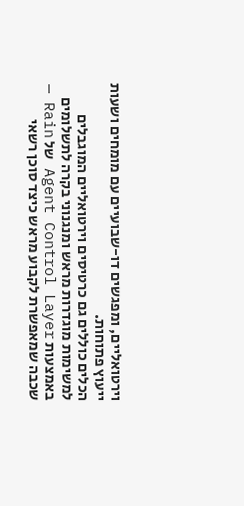וירטואליים, ומפגשים דו-שבועיים עם מומחים ושעות ייעוץ פתוחות.
הכלים כוללים גם כרטיסים וירטואליים המוגבלים למשימות מוגדרות מראש ומנגנוני בקרה לתשלומים באמצעות Agent Control Layer של Rain — שכבה שמאפשרת לקבוע מראש כיצד סוכן רשאי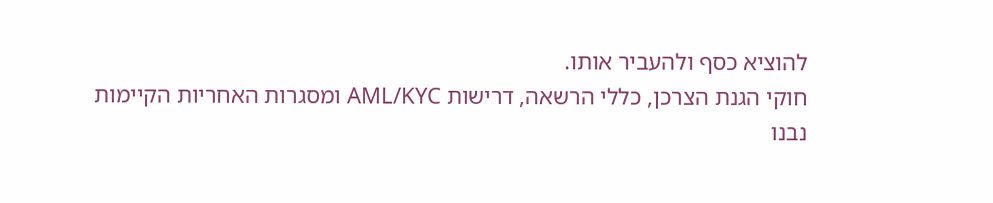להוציא כסף ולהעביר אותו.
חוקי הגנת הצרכן, כללי הרשאה, דרישות AML/KYC ומסגרות האחריות הקיימות נבנו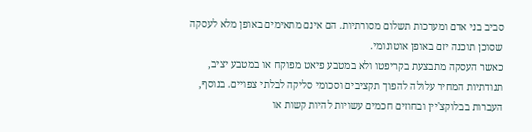סביב בני אדם ומערכות תשלום מסורתיות. הם אינם מתאימים באופן מלא לעסקה שסוכן תוכנה יזם באופן אוטונומי.
כאשר העסקה מתבצעת בקריפטו ולא במטבע פיאט מפוקח או במטבע יציב, תנודתיות המחיר עלולה להפוך תקציבים וסכומי סליקה לבלתי צפויים. בנוסף, העברות בבלוקצ'יין ובחוזים חכמים עשויות להיות קשות או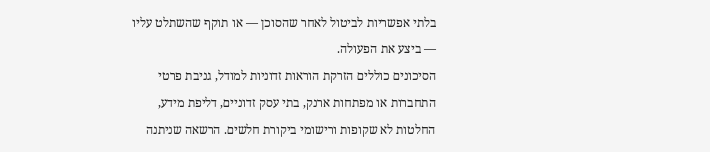בלתי אפשריות לביטול לאחר שהסוכן — או תוקף שהשתלט עליו — ביצע את הפעולה.
הסיכונים כוללים הזרקת הוראות זדוניות למודל, גניבת פרטי התחברות או מפתחות ארנק, בתי עסק זדוניים, דליפת מידע, החלטות לא שקופות ורישומי ביקורת חלשים. הרשאה שניתנה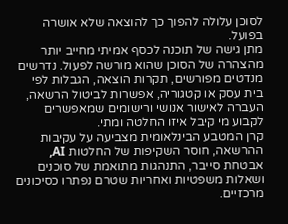לסוכן עלולה להפוך כך להוצאה שלא אושרה בפועל.
מתן גישה של תוכנה לכסף אמיתי מחייב יותר מהצהרה של הסוכן שהוא מורשה לפעול. נדרשים מנדטים מפורשים, תקרות הוצאה, הגבלות לפי בית עסק או קטגוריה, אפשרות לביטול הרשאה, העברה לאישור אנושי ורישומים שמאפשרים לקבוע מי קיבל איזו החלטה ומתי.
קרן המטבע הבינלאומית מצביעה על עקיבות ההרשאה, חוסר השקיפות של החלטות AI, אבטחת סייבר, התנהגות מתואמת של סוכנים ושאלות משפטיות ואחריות שטרם נפתרו כסיכונים מרכזיים.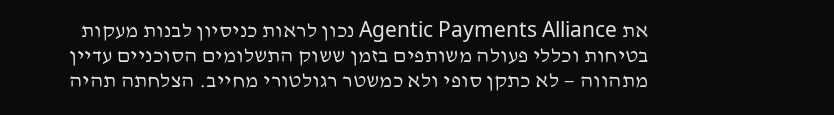את Agentic Payments Alliance נכון לראות כניסיון לבנות מעקות בטיחות וכללי פעולה משותפים בזמן ששוק התשלומים הסוכניים עדיין מתהווה — לא כתקן סופי ולא כמשטר רגולטורי מחייב. הצלחתה תהיה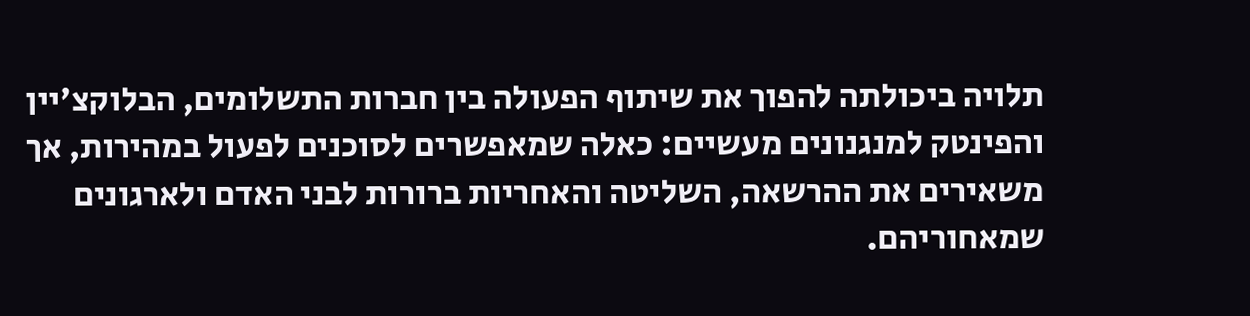תלויה ביכולתה להפוך את שיתוף הפעולה בין חברות התשלומים, הבלוקצ'יין והפינטק למנגנונים מעשיים: כאלה שמאפשרים לסוכנים לפעול במהירות, אך משאירים את ההרשאה, השליטה והאחריות ברורות לבני האדם ולארגונים שמאחוריהם.